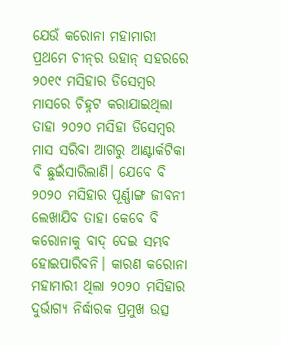ଯେଉଁ କରୋନା ମହାମାରୀ ପ୍ରଥମେ ଚୀନ୍‌ର ଉହାନ୍‌ ସହରରେ ୨୦୧୯ ମସିହାର ଡିସେମ୍ବର ମାସରେ ଚିହ୍ନଟ କରାଯାଇଥିଲା ତାହା ୨୦୨୦ ମସିହା ଡିସେମ୍ବର ମାସ ସରିବା ଆଗରୁ ଆଣ୍ଟାର୍କଟିକା ବି ଛୁଇଁସାରିଲାଣି। ଯେବେ ବି ୨୦୨୦ ମସିହାର ପୂର୍ଣ୍ଣାଙ୍ଗ ଜୀବନୀ ଲେଖାଯିବ ତାହା କେବେ ବି କରୋନାକୁ ବାଦ୍‌ ଦେଇ ସମ୍ଭବ ହୋଇପାରିବନି। କାରଣ କରୋନା ମହାମାରୀ ଥିଲା ୨୦୨୦ ମସିହାର ଦୁର୍ଭାଗ୍ୟ ନିର୍ଦ୍ଧାରକ ପ୍ରମୁଖ ଉତ୍ସ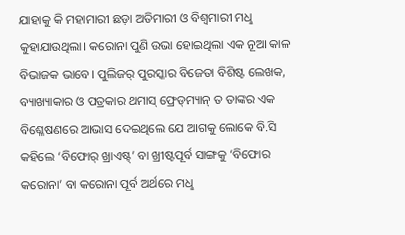ଯାହାକୁ କି ମହାମାରୀ ଛଡ଼ା ଅତିମାରୀ ଓ ବିଶ୍ବମାରୀ ମଧୢ କୁହାଯାଉଥିଲା। କରୋନା ପୁଣି ଉଭା ହୋଇଥିଲା ଏକ ନୂଆ କାଳ ବିଭାଜକ ଭାବେ। ପୁଲିଜର‌୍‌ ପୁରସ୍କାର ବିଜେତା ବିଶିଷ୍ଟ ଲେଖକ, ବ୍ୟାଖ୍ୟାକାର ଓ ପତ୍ରକାର ଥମାସ୍‌ ଫ୍ରେଡ୍‌ମ୍ୟାନ୍‌ ତ ତାଙ୍କର ଏକ ବିଶ୍ଳେଷଣରେ ଆଭାସ ଦେଇଥିଲେ ଯେ ଆଗକୁ ଲୋକେ ବି.ସି କହିଲେ ‘ବିଫୋର‌୍‌ ଖ୍ରାଏଷ୍ଟ୍’ ବା ଖ୍ରୀଷ୍ଟପୂର୍ବ ସାଙ୍ଗକୁ ‘ବିଫୋର କରୋନା’ ବା କରୋନା ପୂର୍ବ ଅର୍ଥରେ ମଧୢ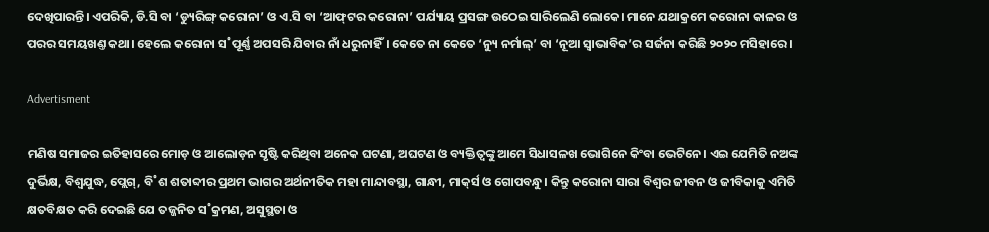ଦେଖିପାରନ୍ତି। ଏପରିକି, ଡି.ସି ବା ‘ଡ୍ୟୁରିଙ୍ଗ୍‌ କରୋନା’ ଓ ଏ.ସି ବା ‘ଆଫ୍‌ଟର କରୋନା’ ପର୍ଯ୍ୟାୟ ପ୍ରସଙ୍ଗ ଉଠେଇ ସାରିଲେଣି ଲୋକେ। ମାନେ ଯଥାକ୍ରମେ କରୋନା କାଳର ଓ ପରର ସମୟଖଣ୍ତ କଥା। ହେଲେ କରୋନା ସ˚ପୂର୍ଣ୍ଣ ଅପସରି ଯିବାର ନାଁ ଧରୁନାହିଁ। କେତେ ନା କେତେ ‘ନ୍ୟୁ ନର୍ମାଲ୍‌’ ବା ‘ନୂଆ ସ୍ବାଭାବିକ’ର ସର୍ଜନା କରିଛି ୨୦୨୦ ମସିହାରେ।

Advertisment

ମଣିଷ ସମାଜର ଇତିହାସରେ ମୋଡ଼ ଓ ଆଲୋଡ଼ନ ସୃଷ୍ଟି କରିଥିବା ଅନେକ ଘଟଣା, ଅଘଟଣ ଓ ବ୍ୟକ୍ତିତ୍ବଙ୍କୁ ଆମେ ସିଧାସଳଖ ଭୋଗିନେ କିଂବା ଭେଟିନେ। ଏଇ ଯେମିତି ନଅଙ୍କ ଦୁର୍ଭିକ୍ଷ, ବିଶ୍ବଯୁଦ୍ଧ, ପ୍ଲେଗ୍‌, ବି˚ଶ ଶତାବ୍ଦୀର ପ୍ରଥମ ଭାଗର ଅର୍ଥନୀତିକ ମହା ମାନ୍ଦାବସ୍ଥା, ଗାନ୍ଧୀ, ମାକ୍‌ର୍ସ ଓ ଗୋପବନ୍ଧୁ। କିନ୍ତୁ କରୋନା ସାରା ବିଶ୍ବର ଜୀବନ ଓ ଜୀବିକାକୁ ଏମିତି କ୍ଷତବିକ୍ଷତ କରି ଦେଇଛି ଯେ ତଜ୍ଜନିତ ସ˚କ୍ରମଣ, ଅସୁସ୍ଥତା ଓ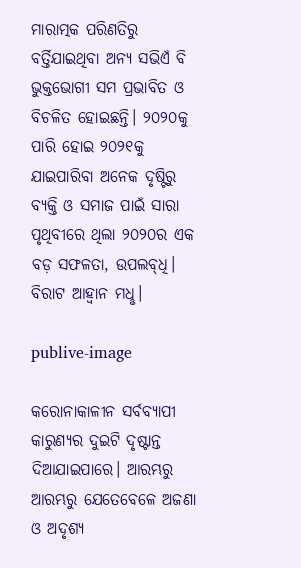ମାରାତ୍ମକ ପରିଣତିରୁ ବର୍ତ୍ତିଯାଇଥିବା ଅନ୍ୟ ସଭିଏଁ ବି ଭୁକ୍ତଭୋଗୀ ସମ ପ୍ରଭାବିତ ଓ ବିଚଳିତ ହୋଇଛନ୍ତି। ୨୦୨୦କୁ ପାରି ହୋଇ ୨୦୨୧କୁ ଯାଇପାରିବା ଅନେକ ଦୃଷ୍ଟିରୁ ବ୍ୟକ୍ତି ଓ ସମାଜ ପାଇଁ ସାରା ପୃଥିବୀରେ ଥିଲା ୨୦୨୦ର ଏକ ବଡ଼ ସଫଳତା, ଉପଲବ୍‌ଧି। ବିରାଟ ଆହ୍ବାନ ମଧୢ।

publive-image

କରୋନାକାଳୀନ ସର୍ବବ୍ୟାପୀ କାରୁଣ୍ୟର ଦୁଇଟି ଦୃଷ୍ଟାନ୍ତ ଦିଆଯାଇପାରେ। ଆରମ୍ଭରୁ ଆରମ୍ଭରୁ ଯେତେବେଳେ ଅଜଣା ଓ ଅଦୃଶ୍ୟ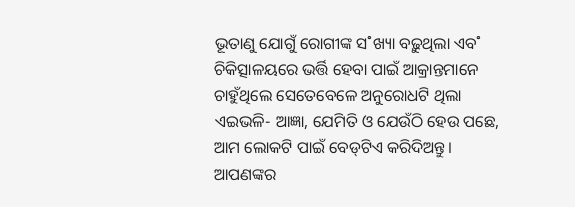ଭୂତାଣୁ ଯୋଗୁଁ ରୋଗୀଙ୍କ ସ˚ଖ୍ୟା ବଢ଼ୁଥିଲା ଏବ˚ ଚିକିତ୍ସାଳୟରେ ଭର୍ତ୍ତି ହେବା ପାଇଁ ଆକ୍ରାନ୍ତମାନେ ଚାହୁଁଥିଲେ ସେତେବେଳେ ଅନୁରୋଧଟି ଥିଲା ଏଇଭଳି- ଆଜ୍ଞା, ଯେମିତି ଓ ଯେଉଁଠି ହେଉ ପଛେ, ଆମ ଲୋକଟି ପାଇଁ ବେଡ୍‌ଟିଏ କରିଦିଅନ୍ତୁ। ଆପଣଙ୍କର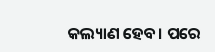କଲ୍ୟାଣ ହେବ। ପରେ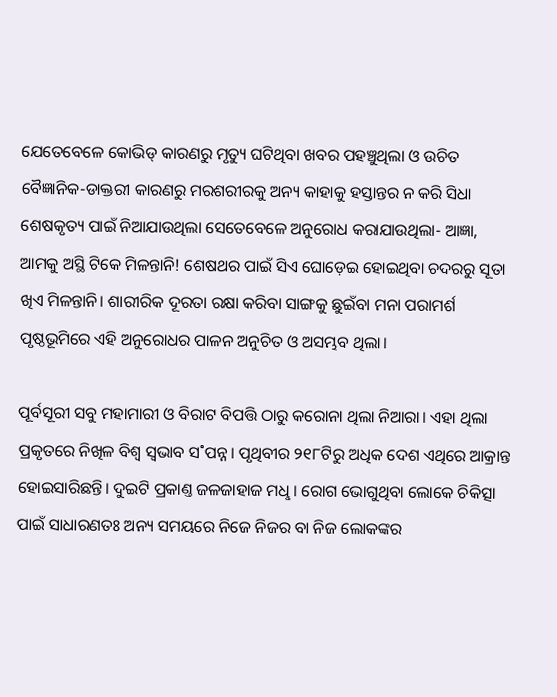ଯେତେବେଳେ କୋଭିଡ୍‌ କାରଣରୁ ମୃତ୍ୟୁ ଘଟିଥିବା ଖବର ପହଞ୍ଚୁଥିଲା ଓ ଉଚିତ ବୈଜ୍ଞାନିକ-ଡାକ୍ତରୀ କାରଣରୁ ମରଶରୀରକୁ ଅନ୍ୟ କାହାକୁ ହସ୍ତାନ୍ତର ନ କରି ସିଧା ଶେଷକୃତ୍ୟ ପାଇଁ ନିଆଯାଉଥିଲା ସେତେବେଳେ ଅନୁରୋଧ କରାଯାଉଥିଲା- ଆଜ୍ଞା, ଆମକୁ ଅସ୍ଥି ଟିକେ ମିଳନ୍ତାନି! ଶେଷଥର ପାଇଁ ସିଏ ଘୋଡ଼େଇ ହୋଇଥିବା ଚଦରରୁ ସୂତା ଖିଏ ମିଳନ୍ତାନି। ଶାରୀରିକ ଦୂରତା ରକ୍ଷା କରିବା ସାଙ୍ଗକୁ ଛୁଇଁବା ମନା ପରାମର୍ଶ ପୃଷ୍ଠଭୂମିରେ ଏହି ଅନୁରୋଧର ପାଳନ ଅନୁଚିତ ଓ ଅସମ୍ଭବ ଥିଲା।

ପୂର୍ବସୂରୀ ସବୁ ମହାମାରୀ ଓ ବିରାଟ ବିପତ୍ତି ଠାରୁ କରୋନା ଥିଲା ନିଆରା। ଏହା ଥିଲା ପ୍ରକୃତରେ ନିଖିଳ ବିଶ୍ବ ସ୍ବଭାବ ସ˚ପନ୍ନ। ପୃଥିବୀର ୨୧୮ଟିରୁ ଅଧିକ ଦେଶ ଏଥିରେ ଆକ୍ରାନ୍ତ ହୋଇସାରିଛନ୍ତି। ଦୁଇଟି ପ୍ରକାଣ୍ତ ଜଳଜାହାଜ ମଧୢ। ରୋଗ ଭୋଗୁଥିବା ଲୋକେ ଚିକିତ୍ସା ପାଇଁ ସାଧାରଣତଃ ଅନ୍ୟ ସମୟରେ ନିଜେ ନିଜର ବା ନିଜ ଲୋକଙ୍କର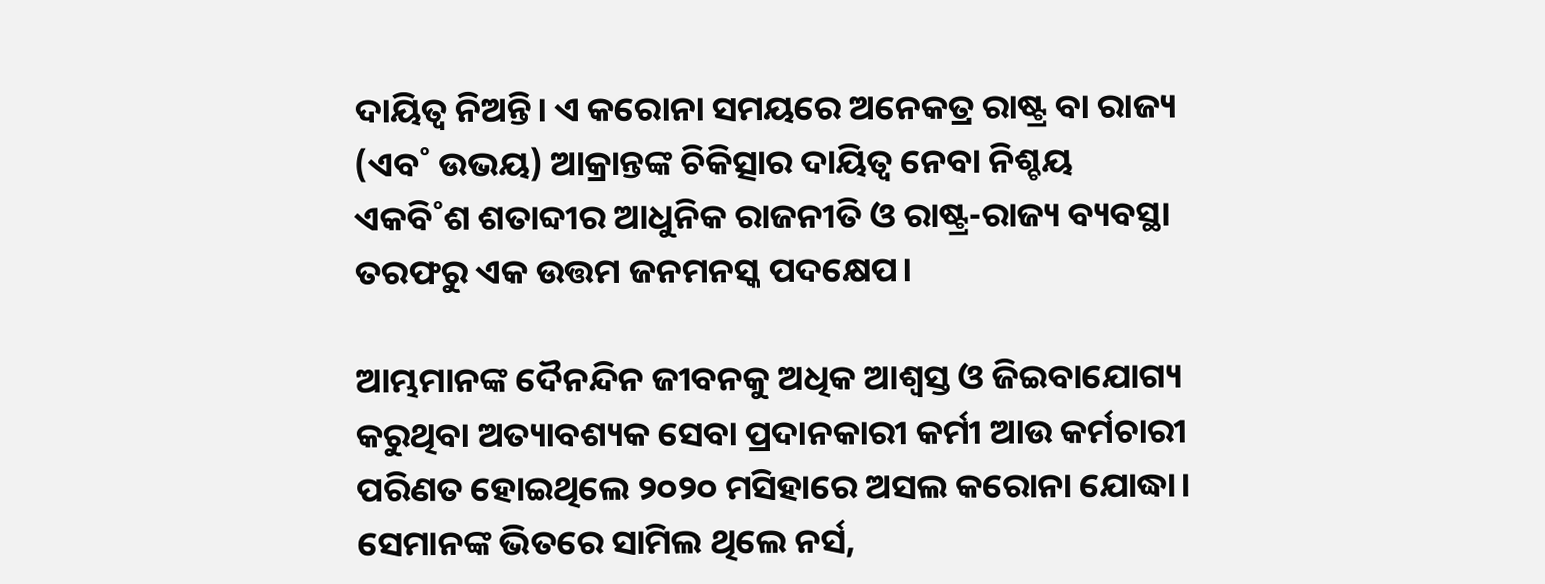ଦାୟିତ୍ବ ନିଅନ୍ତି। ଏ କରୋନା ସମୟରେ ଅନେକତ୍ର ରାଷ୍ଟ୍ର ବା ରାଜ୍ୟ (ଏବ˚ ଉଭୟ) ଆକ୍ରାନ୍ତଙ୍କ ଚିକିତ୍ସାର ଦାୟିତ୍ବ ନେବା ନିଶ୍ଚୟ ଏକବି˚ଶ ଶତାବ୍ଦୀର ଆଧୁନିକ ରାଜନୀତି ଓ ରାଷ୍ଟ୍ର-ରାଜ୍ୟ ବ୍ୟବସ୍ଥା ତରଫରୁ ଏକ ଉତ୍ତମ ଜନମନସ୍କ ପଦକ୍ଷେପ।

ଆମ୍ଭମାନଙ୍କ ଦୈନନ୍ଦିନ ଜୀବନକୁ ଅଧିକ ଆଶ୍ବସ୍ତ ଓ ଜିଇବାଯୋଗ୍ୟ କରୁଥିବା ଅତ୍ୟାବଶ୍ୟକ ସେବା ପ୍ରଦାନକାରୀ କର୍ମୀ ଆଉ କର୍ମଚାରୀ ପରିଣତ ହୋଇଥିଲେ ୨୦୨୦ ମସିହାରେ ଅସଲ କରୋନା ଯୋଦ୍ଧା। ସେମାନଙ୍କ ଭିତରେ ସାମିଲ ଥିଲେ ନର୍ସ,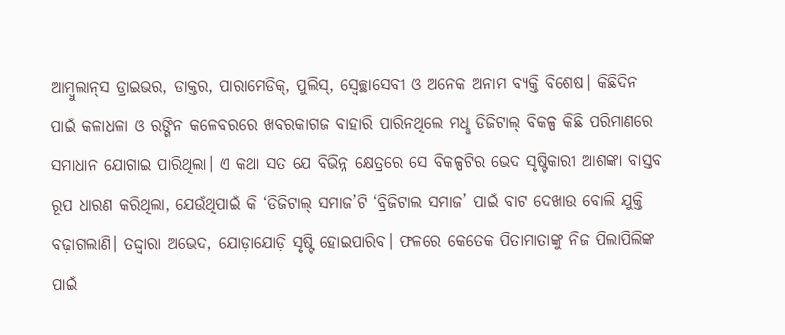ଆମ୍ବୁଲାନ୍‌ସ ଡ୍ରାଇଭର, ଡାକ୍ତର, ପାରାମେଡିକ୍‌, ପୁଲିସ୍‌, ସ୍ବେଚ୍ଛାସେବୀ ଓ ଅନେକ ଅନାମ ବ୍ୟକ୍ତି ବିଶେଷ। କିଛିଦିନ ପାଇଁ କଳାଧଳା ଓ ରଙ୍ଗିନ କଳେବରରେ ଖବରକାଗଜ ବାହାରି ପାରିନଥିଲେ ମଧୢ ଡିଜିଟାଲ୍‌ ବିକଳ୍ପ କିଛି ପରିମାଣରେ ସମାଧାନ ଯୋଗାଇ ପାରିଥିଲା। ଏ କଥା ସତ ଯେ ବିଭିନ୍ନ କ୍ଷେତ୍ରରେ ସେ ବିକଳ୍ପଟିର ଭେଦ ସୃଷ୍ଟିକାରୀ ଆଶଙ୍କା ବାସ୍ତବ ରୂପ ଧାରଣ କରିଥିଲା, ଯେଉଁଥିପାଇଁ କି ‘ଡିଜିଟାଲ୍‌ ସମାଜ’ଟି ‘ବ୍ରିଜିଟାଲ ସମାଜ’ ପାଇଁ ବାଟ ଦେଖାଉ ବୋଲି ଯୁକ୍ତି ବଢ଼ାଗଲାଣି। ତଦ୍ଦ୍ବାରା ଅଭେଦ, ଯୋଡ଼ାଯୋଡ଼ି ସୃଷ୍ଟି ହୋଇପାରିବ। ଫଳରେ କେତେକ ପିତାମାତାଙ୍କୁ ନିଜ ପିଲାପିଲିଙ୍କ ପାଇଁ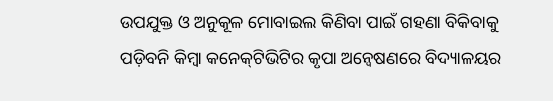ଉପଯୁକ୍ତ ଓ ଅନୁକୂଳ ମୋବାଇଲ କିଣିବା ପାଇଁ ଗହଣା ବିକିବାକୁ ପଡ଼ିବନି କିମ୍ବା କନେକ୍‌ଟିଭିଟିର କୃପା ଅନ୍ବେଷଣରେ ବିଦ୍ୟାଳୟର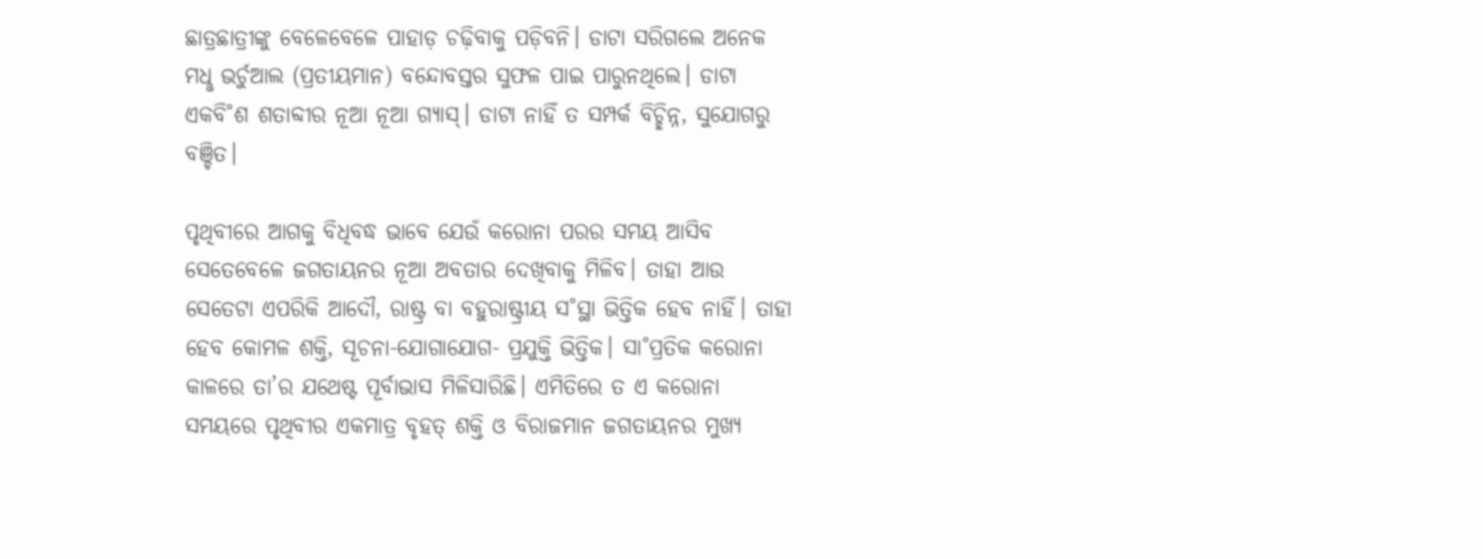ଛାତ୍ରଛାତ୍ରୀଙ୍କୁ ବେଳେବେଳେ ପାହାଡ଼ ଚଢ଼ିବାକୁ ପଡ଼ିବନି। ଡାଟା ସରିଗଲେ ଅନେକ ମଧୢ ଭର୍ଚୁଆଲ (ପ୍ରତୀୟମାନ) ବନ୍ଦୋବସ୍ତର ସୁଫଳ ପାଇ ପାରୁନଥିଲେ। ଡାଟା ଏକବି˚ଶ ଶତାବ୍ଦୀର ନୂଆ ନୂଆ ଗ୍ୟାସ୍‌। ଡାଟା ନାହିଁ ତ ସମ୍ପର୍କ ବିଚ୍ଛିନ୍ନ, ସୁଯୋଗରୁ ବଞ୍ଚିତ।

ପୃଥିବୀରେ ଆଗକୁ ବିଧିବଦ୍ଧ ଭାବେ ଯେଉଁ କରୋନା ପରର ସମୟ ଆସିବ ସେତେବେଳେ ଜଗତାୟନର ନୂଆ ଅବତାର ଦେଖିବାକୁ ମିଳିବ। ତାହା ଆଉ ସେତେଟା ଏପରିକି ଆଦୌ, ରାଷ୍ଟ୍ର ବା ବହୁରାଷ୍ଟ୍ରୀୟ ସ˚ସ୍ଥା ଭିତ୍ତିକ ହେବ ନାହିଁ। ତାହା ହେବ କୋମଳ ଶକ୍ତି, ସୂଚନା-ଯୋଗାଯୋଗ- ପ୍ରଯୁକ୍ତି ଭିତ୍ତିକ। ସା˚ପ୍ରତିକ କରୋନା କାଳରେ ତା’ର ଯଥେଷ୍ଟ ପୂର୍ବାଭାସ ମିଳିସାରିଛି। ଏମିତିରେ ତ ଏ କରୋନା ସମୟରେ ପୃଥିବୀର ଏକମାତ୍ର ବୃହତ୍‌ ଶକ୍ତି ଓ ବିରାଜମାନ ଜଗତାୟନର ମୁଖ୍ୟ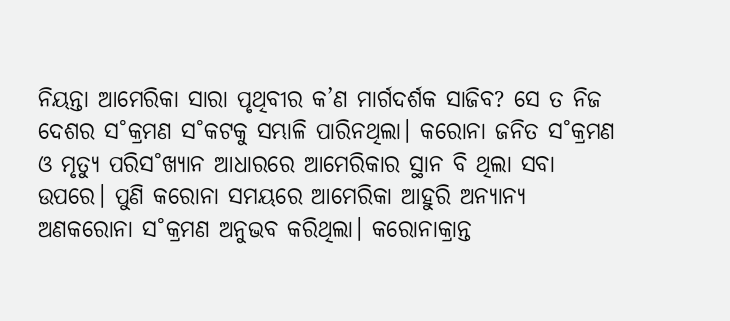ନିୟନ୍ତା ଆମେରିକା ସାରା ପୃଥିବୀର କ’ଣ ମାର୍ଗଦର୍ଶକ ସାଜିବ? ସେ ତ ନିଜ ଦେଶର ସ˚କ୍ରମଣ ସ˚କଟକୁ ସମ୍ଭାଳି ପାରିନଥିଲା। କରୋନା ଜନିତ ସ˚କ୍ରମଣ ଓ ମୃତ୍ୟୁ ପରିସ˚ଖ୍ୟାନ ଆଧାରରେ ଆମେରିକାର ସ୍ଥାନ ବି ଥିଲା ସବା ଉପରେ। ପୁଣି କରୋନା ସମୟରେ ଆମେରିକା ଆହୁରି ଅନ୍ୟାନ୍ୟ ଅଣକରୋନା ସ˚କ୍ରମଣ ଅନୁଭବ କରିଥିଲା। କରୋନାକ୍ରାନ୍ତ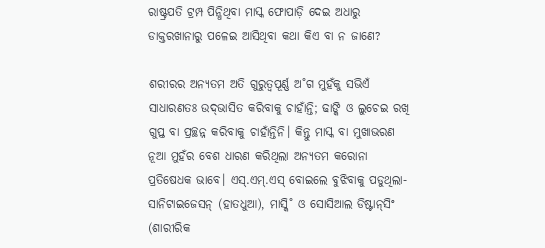ରାଷ୍ଟ୍ରପତି ଟ୍ରମ୍ପ ପିନ୍ଧିଥିବା ମାସ୍କ ଫୋପାଡ଼ି ଦେଇ ଅଧାରୁ ଡାକ୍ତରଖାନାରୁ ପଳେଇ ଆସିଥିବା କଥା କିଏ ବା ନ ଜାଣେ?

ଶରୀରର ଅନ୍ୟତମ ଅତି ଗୁରୁତ୍ବପୂର୍ଣ୍ଣ ଅ˚ଗ ମୁହଁକୁ ସଭିଏଁ ସାଧାରଣତଃ ଉଦ୍‌ଭାସିତ କରିବାକୁ ଚାହାଁନ୍ତି; ଢାଙ୍କି ଓ ଲୁଚେଇ ରଖି ଗୁପ୍ତ ବା ପ୍ରଚ୍ଛନ୍ନ କରିବାକୁ ଚାହାଁନ୍ତିନି। କିନ୍ତୁ ମାସ୍କ ବା ମୁଖାଭରଣ ନୂଆ ମୁହଁର ବେଶ ଧାରଣ କରିଥିଲା ଅନ୍ୟତମ କରୋନା ପ୍ରତିଷେଧକ ଭାବେ। ଏସ୍‌.ଏମ୍‌.ଏସ୍‌ ବୋଇଲେ ବୁଝିବାକୁ ପଡୁଥିଲା- ସାନିଟାଇଜେସନ୍‌ (ହାତଧୁଆ), ମାସ୍କି˚ ଓ ସୋସିଆଲ ଡିଷ୍ଟାନ୍‌ସିଂ (ଶାରୀରିକ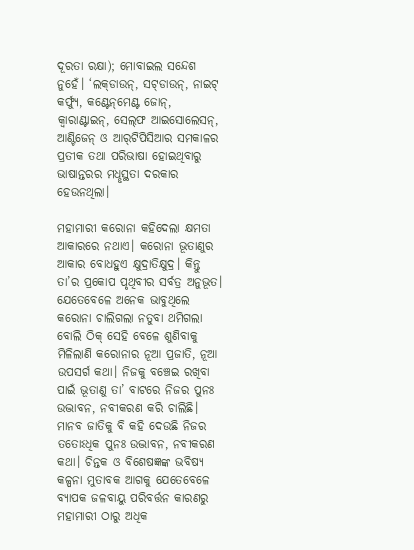ଦୂରତା ରକ୍ଷା); ମୋବାଇଲ ସନ୍ଦେଶ ନୁହେଁ। ‘ଲକ୍‌ଡାଉନ୍‌, ସଟ୍‌ଡାଉନ୍‌, ନାଇଟ୍‌ କର୍ଫ୍ୟୁ, କଣ୍ଟେନ୍‌ମେଣ୍ଟ ଜୋନ୍‌, କ୍ବାରାଣ୍ଟାଇନ୍‌, ସେଲ୍‌ଫ ଆଇସୋଲେସନ୍‌, ଆଣ୍ଟିଜେନ୍‌ ଓ ଆର‌୍‌ଟିପିସିଆର ସମକାଳର ପ୍ରତୀକ ତଥା ପରିଭାଷା ହୋଇଥିବାରୁ ଭାଷାନ୍ତରର ମଧୢସ୍ଥତା ଦରକାର ହେଉନଥିଲା।

ମହାମାରୀ କରୋନା କହିଦେଲା କ୍ଷମତା ଆକାରରେ ନଥାଏ। କରୋନା ଭୂତାଣୁର ଆକାର ବୋଧହୁଏ କ୍ଷୁଦ୍ରାତିକ୍ଷୁଦ୍ର। କିନ୍ତୁ ତା’ର ପ୍ରକୋପ ପୃଥିବୀର ସର୍ବତ୍ର ଅନୁଭୂତ। ଯେତେବେଳେ ଅନେକ ଭାବୁଥିଲେ କରୋନା ଚାଲିଗଲା ନତୁବା ଥମିଗଲା ବୋଲି ଠିକ୍‌ ସେହି ବେଳେ ଶୁଣିବାକୁ ମିଳିଲାଣି କରୋନାର ନୂଆ ପ୍ରଜାତି, ନୂଆ ଉପସର୍ଗ କଥା। ନିଜକୁ ବଞ୍ଚେଇ ରଖିବା ପାଇଁ ଭୂତାଣୁ ତା’ ବାଟରେ ନିଜର ପୁନଃ ଉଦ୍ଭାବନ, ନବୀକରଣ କରି ଚାଲିଛି। ମାନବ ଜାତିକୁ ବି କହି ଦେଉଛି ନିଜର ତତୋଽଧିକ ପୁନଃ ଉଦ୍ଭାବନ, ନବୀକରଣ କଥା। ଚିନ୍ତକ ଓ ବିଶେଷଜ୍ଞଙ୍କ ଭବିଷ୍ୟ କଳ୍ପନା ମୁତାବକ ଆଗକୁ ଯେତେବେଳେ ବ୍ୟାପକ ଜଳବାୟୁ ପରିବର୍ତ୍ତନ କାରଣରୁ ମହାମାରୀ ଠାରୁ ଅଧିକ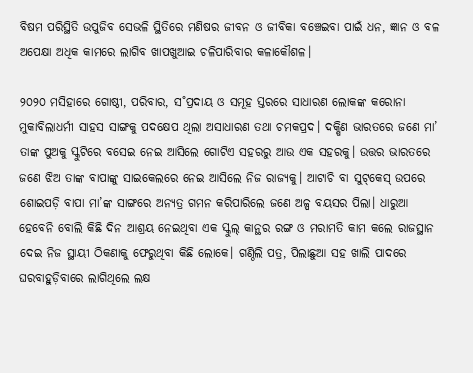ବିଷମ ପରିସ୍ଥିତି ଉପୁଜିବ ସେଭଳି ସ୍ଥିତିରେ ମଣିଷର ଜୀବନ ଓ ଜୀବିକା ବଞ୍ଚେଇବା ପାଇଁ ଧନ, ଜ୍ଞାନ ଓ ବଳ ଅପେକ୍ଷା ଅଧିକ କାମରେ ଲାଗିବ ଖାପଖୁଆଇ ଚଳିପାରିବାର କଳାକୌଶଳ।

୨୦୨୦ ମସିହାରେ ଗୋଷ୍ଠୀ, ପରିବାର, ସ˚ପ୍ରଦାୟ ଓ ସମୂହ ସ୍ତରରେ ସାଧାରଣ ଲୋକଙ୍କ କରୋନା ମୁକାବିଲାଧର୍ମୀ ସାହସ ସାଙ୍ଗକୁ ପଦକ୍ଷେପ ଥିଲା ଅସାଧାରଣ ତଥା ଚମକପ୍ରଦ। ଦକ୍ଷିଣ ଭାରତରେ ଜଣେ ମା’ ତାଙ୍କ ପୁଅକୁ ସ୍କୁଟିରେ ବସେଇ ନେଇ ଆସିଲେ ଗୋଟିଏ ସହରରୁ ଆଉ ଏକ ସହରକୁ। ଉତ୍ତର ଭାରତରେ ଜଣେ ଝିଅ ତାଙ୍କ ବାପାଙ୍କୁ ସାଇକେଲରେ ନେଇ ଆସିଲେ ନିଜ ରାଜ୍ୟକୁ। ଆଟାଚି ବା ସୁଟ୍‌କେସ୍‌ ଉପରେ ଶୋଇପଡ଼ି ବାପା ମା’ଙ୍କ ସାଙ୍ଗରେ ଅନ୍ୟତ୍ର ଗମନ କରିପାରିଲେ ଜଣେ ଅଳ୍ପ ବୟସର ପିଲା। ଧାରୁଆ ହେବେନି ବୋଲି କିଛି ଦିନ ଆଶ୍ରୟ ନେଇଥିବା ଏକ ସ୍କୁଲ୍‌ କାନ୍ଥର ରଙ୍ଗ ଓ ମରାମତି କାମ କଲେ ରାଜସ୍ଥାନ ଦେଇ ନିଜ ସ୍ଥାୟୀ ଠିକଣାକୁ ଫେରୁଥିବା କିଛି ଲୋକେ। ଗଣ୍ଠିଲି ପତ୍ର, ପିଲାଛୁଆ ସହ ଖାଲି ପାଦରେ ଘରବାହୁଡ଼ିବାରେ ଲାଗିଥିଲେ ଲକ୍ଷ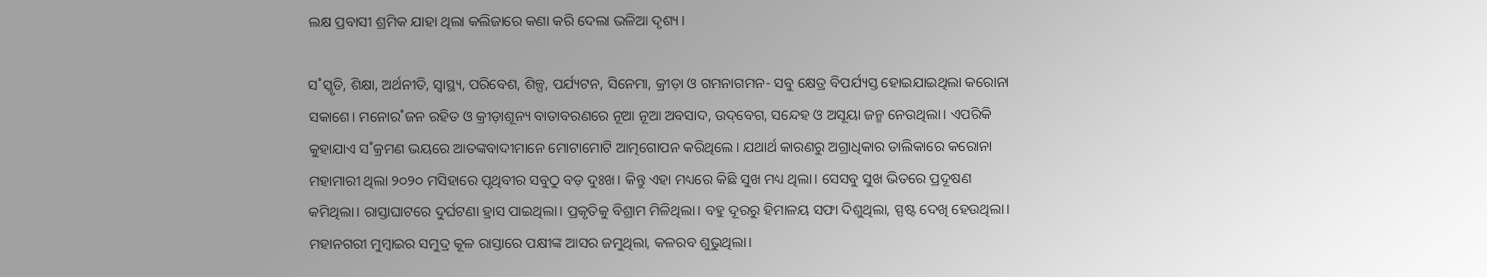ଲକ୍ଷ ପ୍ରବାସୀ ଶ୍ରମିକ ଯାହା ଥିଲା କଲିଜାରେ କଣା କରି ଦେଲା ଭଳିଆ ଦୃଶ୍ୟ।

ସ˚ସ୍କୃତି, ଶିକ୍ଷା, ଅର୍ଥନୀତି, ସ୍ବାସ୍ଥ୍ୟ, ପରିବେଶ, ଶିଳ୍ପ, ପର୍ଯ୍ୟଟନ, ସିନେମା, କ୍ରୀଡ଼ା ଓ ଗମନାଗମନ- ସବୁ କ୍ଷେତ୍ର ବିପର୍ଯ୍ୟସ୍ତ ହୋଇଯାଇଥିଲା କରୋନା ସକାଶେ। ମନୋର˚ଜନ ରହିତ ଓ କ୍ରୀଡ଼ାଶୂନ୍ୟ ବାତାବରଣରେ ନୂଆ ନୂଆ ଅବସାଦ, ଉଦ୍‌ବେଗ, ସନ୍ଦେହ ଓ ଅସୂୟା ଜନ୍ମ ନେଉଥିଲା। ଏପରିକି କୁହାଯାଏ ସ˚କ୍ରମଣ ଭୟରେ ଆତଙ୍କବାଦୀମାନେ ମୋଟାମୋଟି ଆତ୍ମଗୋପନ କରିଥିଲେ। ଯଥାର୍ଥ କାରଣରୁ ଅଗ୍ରାଧିକାର ତାଲିକାରେ କରୋନା ମହାମାରୀ ଥିଲା ୨୦୨୦ ମସିହାରେ ପୃଥିବୀର ସବୁଠୁ ବଡ଼ ଦୁଃଖ। କିନ୍ତୁ ଏହା ମଧ୍ୟରେ କିଛି ସୁଖ ମଧ୍ୟ ଥିଲା। ସେସବୁ ସୁଖ ଭିତରେ ପ୍ରଦୂଷଣ କମିଥିଲା। ରାସ୍ତାଘାଟରେ ଦୁର୍ଘଟଣା ହ୍ରାସ ପାଇଥିଲା। ପ୍ରକୃତିକୁ ବିଶ୍ରାମ ମିଳିଥିଲା। ବହୁ ଦୂରରୁ ହିମାଳୟ ସଫା ଦିଶୁଥିଲା, ସ୍ପଷ୍ଟ ଦେଖି ହେଉଥିଲା। ମହାନଗରୀ ମୁମ୍ବାଇର ସମୁଦ୍ର କୂଳ ରାସ୍ତାରେ ପକ୍ଷୀଙ୍କ ଆସର ଜମୁଥିଲା, କଳରବ ଶୁଭୁଥିଲା।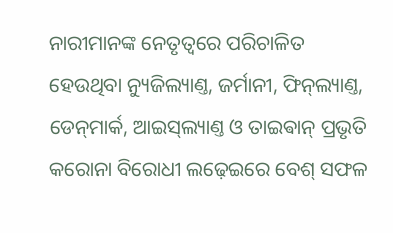ନାରୀମାନଙ୍କ ନେତୃତ୍ବରେ ପରିଚାଳିତ ହେଉଥିବା ନ୍ୟୁଜିଲ୍ୟାଣ୍ତ, ଜର୍ମାନୀ, ଫିନ୍‌ଲ୍ୟାଣ୍ତ, ଡେନ୍‌ମାର୍କ, ଆଇସ୍‌ଲ୍ୟାଣ୍ତ ଓ ତାଇଵାନ୍‌ ପ୍ରଭୃତି କରୋନା ବିରୋଧୀ ଲଢ଼େଇରେ ବେଶ୍‌ ସଫଳ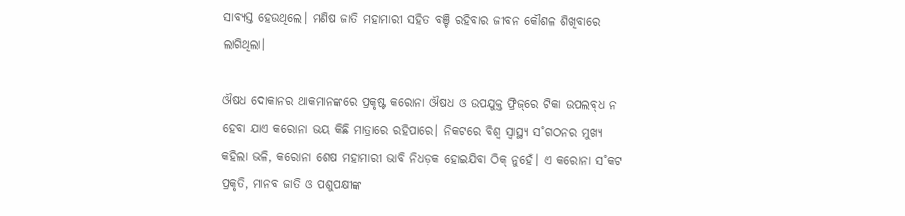ସାବ୍ୟସ୍ତ ହେଉଥିଲେ। ମଣିଷ ଜାତି ମହାମାରୀ ସହିତ ବଞ୍ଚି ରହିବାର ଜୀବନ କୌଶଳ ଶିଖିବାରେ ଲାଗିଥିଲା।

ଔଷଧ ଦୋକାନର ଥାକମାନଙ୍କରେ ପ୍ରକୃଷ୍ଟ କରୋନା ଔଷଧ ଓ ଉପଯୁକ୍ତ ଫ୍ରିଜ୍‌ରେ ଟିକା ଉପଲବ୍‌ଧ ନ ହେବା ଯାଏ କରୋନା ଭୟ କିଛି ମାତ୍ରାରେ ରହିପାରେ। ନିକଟରେ ବିଶ୍ବ ସ୍ବାସ୍ଥ୍ୟ ସ˚ଗଠନର ମୁଖ୍ୟ କହିଲା ଭଳି, କରୋନା ଶେଷ ମହାମାରୀ ଭାବି ନିଧଡ଼କ ହୋଇଯିବା ଠିକ୍‌ ନୁହେଁ। ଏ କରୋନା ସ˚କଟ ପ୍ରକୃତି, ମାନବ ଜାତି ଓ ପଶୁପକ୍ଷୀଙ୍କ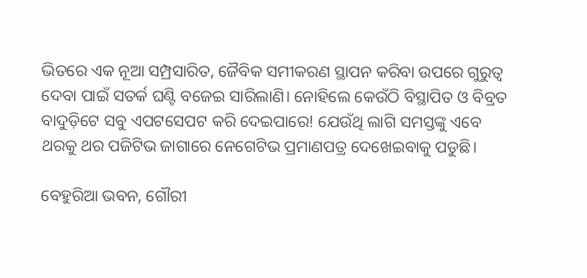ଭିତରେ ଏକ ନୂଆ ସମ୍ପ୍ରସାରିତ, ଜୈବିକ ସମୀକରଣ ସ୍ଥାପନ କରିବା ଉପରେ ଗୁରୁତ୍ବ ଦେବା ପାଇଁ ସତର୍କ ଘଣ୍ଟି ବଜେଇ ସାରିଲାଣି। ନୋହିଲେ କେଉଁଠି ବିସ୍ଥାପିତ ଓ ବିବ୍ରତ ବାଦୁଡ଼ିଟେ ସବୁ ଏପଟସେପଟ କରି ଦେଇପାରେ! ଯେଉଁଥି ଲାଗି ସମସ୍ତଙ୍କୁ ଏବେ ଥରକୁ ଥର ପଜିଟିଭ ଜାଗାରେ ନେଗେଟିଭ ପ୍ରମାଣପତ୍ର ଦେଖେଇବାକୁ ପଡୁଛି।

ବେହୁରିଆ ଭବନ, ଗୌରୀ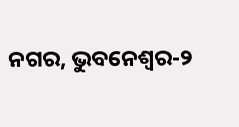ନଗର, ଭୁବନେଶ୍ବର-୨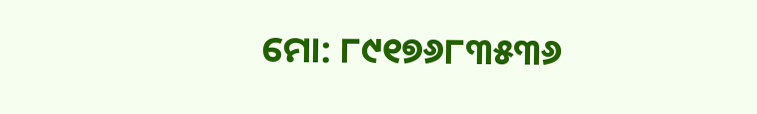ମୋ: ୮୯୧୭୬୮୩୫୩୬